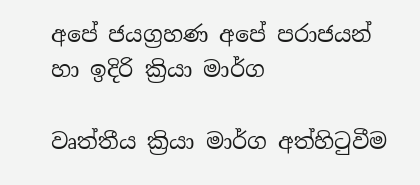අපේ ජයග්‍රහණ අපේ පරාජයන් හා ඉදිරි ක්‍රියා මාර්ග

වෘත්තීය ක්‍රියා මාර්ග අත්හිටුවීම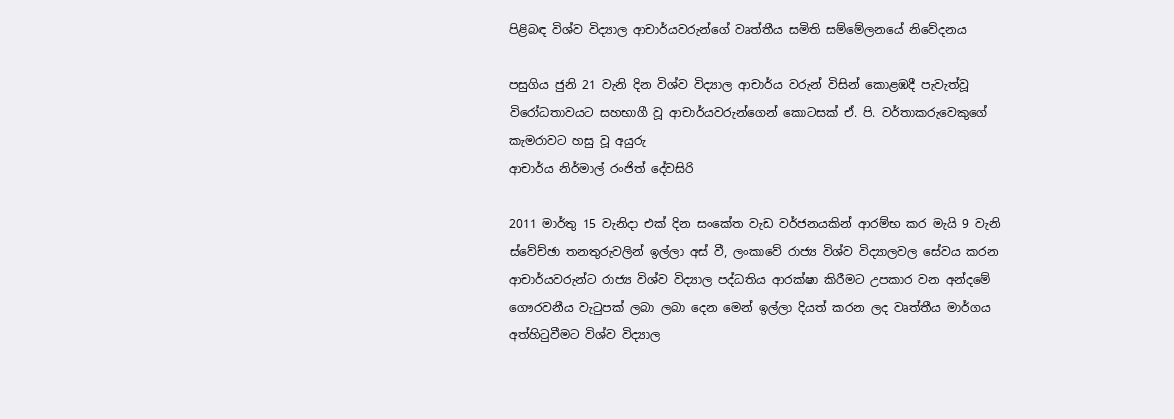පිළිබඳ විශ්ව විද්‍යාල ආචාර්යවරුන්ගේ වෘත්තීය සමිති සම්මේලනයේ නිවේදනය

පසුගිය ජුනි 21 වැනි දින විශ්ව විද්‍යාල ආචාර්ය වරුන් විසින් කොළඹදී පැවැත්වූ විරෝධතාවයට සහභාගී වූ ආචාර්යවරුන්ගෙන් කොටසක් ඒ. පි. වර්තාකරුවෙකුගේ කැමරාවට හසු වූ අයුරු
ආචාර්ය නිර්මාල් රංජිත් දේවසිරි

2011 මාර්තු 15 වැනිදා එක් දින සංකේත වැඩ වර්ජනයකින් ආරම්භ කර මැයි 9 වැනි ස්වේච්ඡා තනතුරුවලින් ඉල්ලා අස් වී, ලංකාවේ රාජ්‍ය විශ්ව විද්‍යාලවල සේවය කරන ආචාර්යවරුන්ට රාජ්‍ය විශ්ව විද්‍යාල පද්ධතිය ආරක්ෂා කිරීමට උපකාර වන අන්දමේ ගෞරවනීය වැටුපක් ලබා ලබා දෙන මෙන් ඉල්ලා දියත් කරන ලද වෘත්තීය මාර්ගය අත්හිටුවීමට විශ්ව විද්‍යාල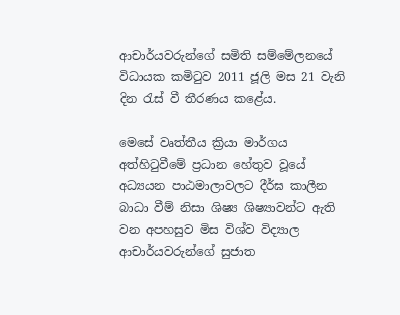ආචාර්යවරුන්ගේ සමිති සම්මේලනයේ විධායක කමිටුව 2011 ජූලි මස 21 වැනි දින රැස් වී තීරණය කළේය.

මෙසේ වෘත්තීය ක්‍රියා මාර්ගය අත්හිටුවීමේ ප්‍රධාන හේතුව වූයේ අධ්‍යයන පාඨමාලාවලට දීර්ඝ කාලීන බාධා වීම් නිසා ශිෂ්‍ය ශිෂ්‍යාවන්ට ඇති වන අපහසුව මිස විශ්ව විද්‍යාල ආචාර්යවරුන්ගේ සුජාත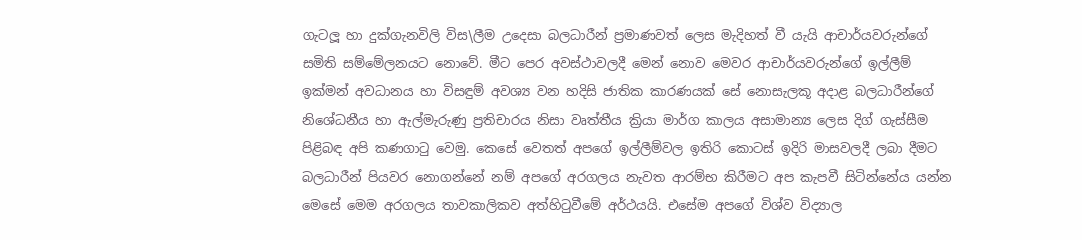ගැටලූ හා දුක්ගැනවිලි විස\ලීම උදෙසා බලධාරීන් ප්‍රමාණවත් ලෙස මැදිහත් වී යැයි ආචාර්යවරුන්ගේ සමිති සම්මේලනයට නොවේ. මීට පෙර අවස්ථාවලදී මෙන් නොව මෙවර ආචාර්යවරුන්ගේ ඉල්ලීම් ඉක්මන් අවධානය හා විසඳුම් අවශ්‍ය වන හදිසි ජාතික කාරණයක් සේ නොසැලකූ අදාළ බලධාරීන්ගේ නිශේධනීය හා ඇල්මැරුණු ප්‍රතිචාරය නිසා වෘත්තීය ක්‍රියා මාර්ග කාලය අසාමාන්‍ය ලෙස දිග් ගැස්සීම පිළිබඳ අපි කණගාටු වෙමු. කෙසේ වෙතත් අපගේ ඉල්ලීම්වල ඉතිරි කොටස් ඉදිරි මාසවලදී ලබා දීමට බලධාරීන් පියවර නොගන්නේ නම් අපගේ අරගලය නැවත ආරම්භ කිරීමට අප කැපවී සිටින්නේය යන්න මෙසේ මෙම අරගලය තාවකාලිකව අත්හිටුවීමේ අර්ථයයි. එසේම අපගේ විශ්ව විද්‍යාල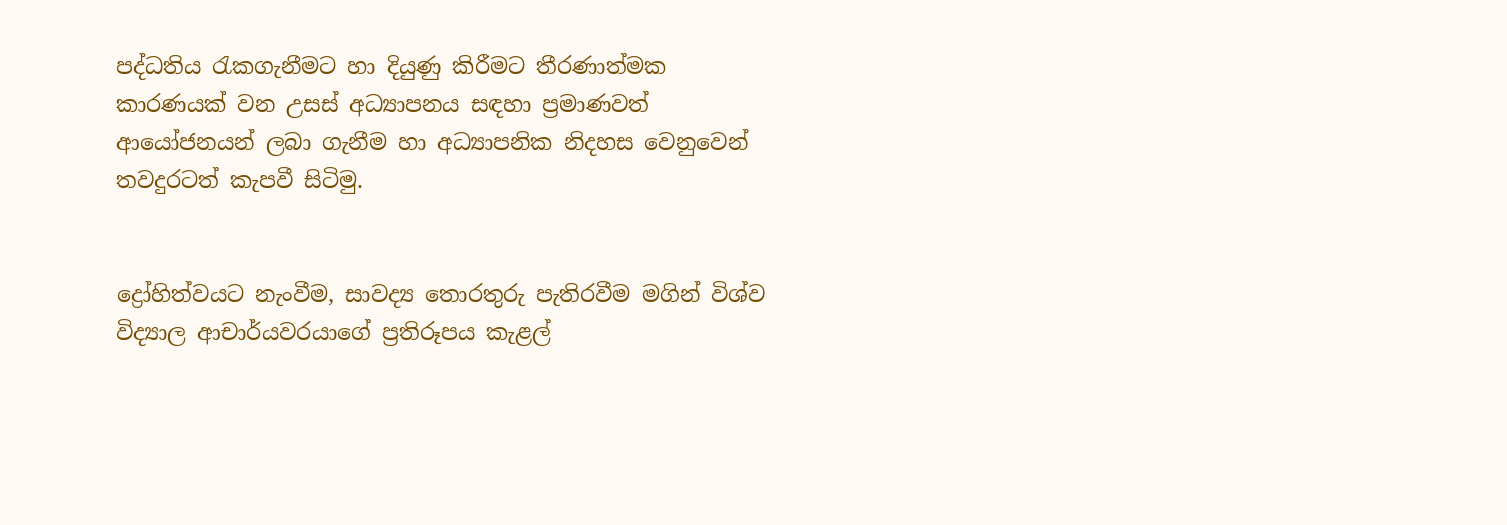පද්ධතිය රැකගැනීමට හා දියුණු කිරීමට තීරණාත්මක කාරණයක් වන උසස් අධ්‍යාපනය සඳහා ප්‍රමාණවත් ආයෝජනයන් ලබා ගැනීම හා අධ්‍යාපනික නිදහස වෙනුවෙන් තවදුරටත් කැපවී සිටිමු.


ද්‍රෝහිත්වයට නැංවීම, සාවද්‍ය තොරතුරු පැතිරවීම මගින් විශ්ව විද්‍යාල ආචාර්යවරයාගේ ප්‍රතිරූපය කැළල්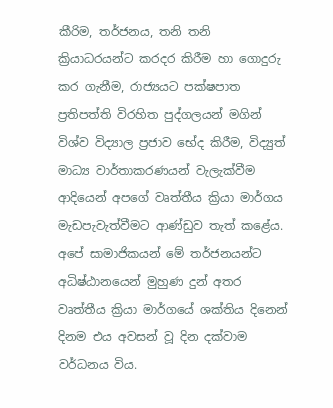කීරිම, තර්ජනය, තනි තනි ක්‍රියාධරයන්ට කරදර කිරීම හා ගොදුරු කර ගැනීම, රාජ්‍යයට පක්ෂපාත ප්‍රතිපත්ති විරහිත පුද්ගලයන් මගින් විශ්ව විද්‍යාල ප්‍රජාව භේද කිරීම, විද්‍යුත් මාධ්‍ය වාර්තාකරණයන් වැලැක්වීම ආදියෙන් අපගේ වෘත්තීය ක්‍රියා මාර්ගය මැඩපැවැත්වීමට ආණ්ඩුව තැත් කළේය. අපේ සාමාජිකයන් මේ තර්ජනයන්ට අධිෂ්ඨානයෙන් මුහුණ දුන් අතර වෘත්තීය ක්‍රියා මාර්ගයේ ශක්තිය දිනෙන් දිනම එය අවසන් වූ දින දක්වාම වර්ධනය විය.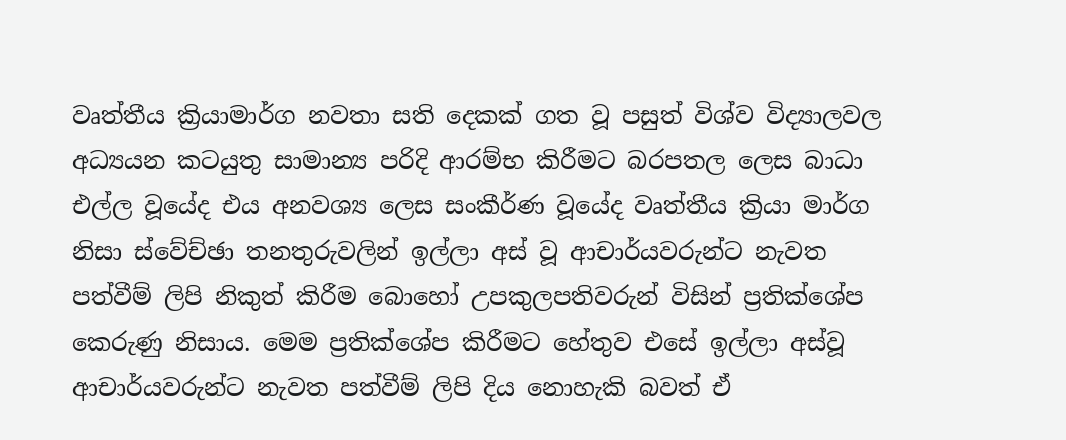වෘත්තීය ක්‍රියාමාර්ග නවතා සති දෙකක් ගත වූ පසුත් විශ්ව විද්‍යාලවල අධ්‍යයන කටයුතු සාමාන්‍ය පරිදි ආරම්භ කිරීමට බරපතල ලෙස බාධා එල්ල වූයේද එය අනවශ්‍ය ලෙස සංකීර්ණ වූයේද වෘත්තීය ක්‍රියා මාර්ග නිසා ස්වේච්ඡා තනතුරුවලින් ඉල්ලා අස් වූ ආචාර්යවරුන්ට නැවත පත්වීම් ලිපි නිකුත් කිරීම බොහෝ උපකුලපතිවරුන් විසින් ප්‍රතික්ශේප කෙරුණු නිසාය. මෙම ප්‍රතික්ශේප කිරීමට හේතුව එසේ ඉල්ලා අස්වූ ආචාර්යවරුන්ට නැවත පත්වීම් ලිපි දිය නොහැකි බවත් ඒ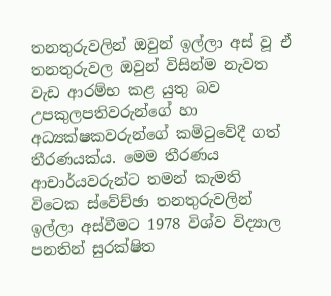තනතුරුවලින් ඔවුන් ඉල්ලා අස් වූ ඒ තනතුරුවල ඔවුන් විසින්ම නැවත වැඩ ආරම්භ කළ යුතු බව උපකුලපතිවරුන්ගේ හා අධ්‍යක්ෂකවරුන්ගේ කමිටුවේදී ගත් තීරණයක්ය. මෙම තීරණය ආචාර්යවරුන්ට තමන් කැමති විටෙක ස්වේච්ඡා තනතුරුවලින් ඉල්ලා අස්වීමට 1978 විශ්ව විද්‍යාල පනතින් සුරක්ෂිත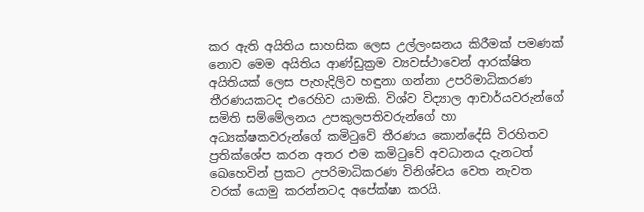කර ඇති අයිතිය සාහසික ලෙස උල්ලංඝනය කිරීමක් පමණක් නොව මෙම අයිතිය ආණ්ඩුක්‍රම ව්‍යවස්ථාවෙන් ආරක්ෂිත අයිතියක් ලෙස පැහැදිලිව හඳුනා ගන්නා උපරිමාධිකරණ තීරණයකටද එරෙහිව යාමකි. විශ්ව විද්‍යාල ආචාර්යවරුන්ගේ සමිති සම්මේලනය උපකුලපතිවරුන්ගේ හා අධ්‍යක්ෂකවරුන්ගේ කමිටුවේ තීරණය කොන්දේසි විරහිතව ප්‍රතික්ශේප කරන අතර එම කමිටුවේ අවධානය දැනටත් ඛෙහෙවින් ප්‍රකට උපරිමාධිකරණ විනිශ්චය වෙත නැවත වරක් යොමු කරන්නටද අපේක්ෂා කරයි.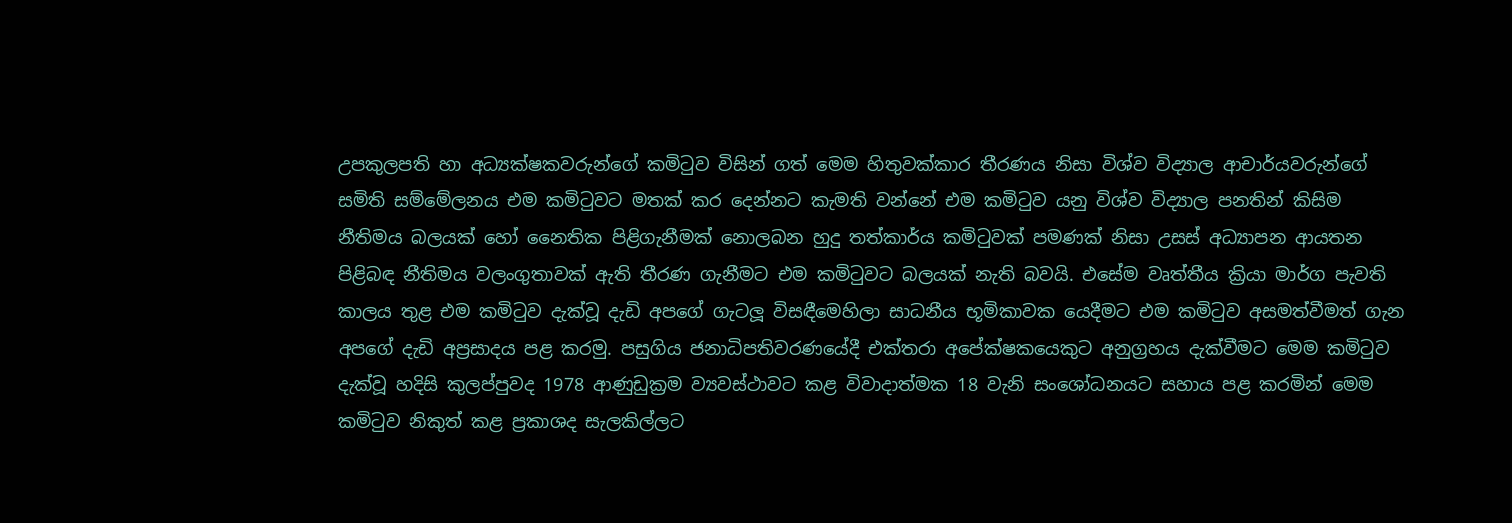උපකුලපති හා අධ්‍යක්ෂකවරුන්ගේ කමිටුව විසින් ගත් මෙම හිතුවක්කාර තීරණය නිසා විශ්ව විද්‍යාල ආචාර්යවරුන්ගේ සමිති සම්මේලනය එම කමිටුවට මතක් කර දෙන්නට කැමති වන්නේ එම කමිටුව යනු විශ්ව විද්‍යාල පනතින් කිසිම නීතිමය බලයක් හෝ නෛතික පිළිගැනීමක් නොලබන හුදු තත්කාර්ය කමිටුවක් පමණක් නිසා උසස් අධ්‍යාපන ආයතන පිළිබඳ නීතිමය වලංගුතාවක් ඇති තීරණ ගැනීමට එම කමිටුවට බලයක් නැති බවයි. එසේම වෘත්තීය ක්‍රියා මාර්ග පැවති කාලය තුළ එම කමිටුව දැක්වූ දැඩි අපගේ ගැටලූ විසඳීමෙහිලා සාධනීය භූමිකාවක යෙදීමට එම කමිටුව අසමත්වීමත් ගැන අපගේ දැඩි අප්‍රසාදය පළ කරමු. පසුගිය ජනාධිපතිවරණයේදී එක්තරා අපේක්ෂකයෙකුට අනුග්‍රහය දැක්වීමට මෙම කමිටුව දැක්වූ හදිසි කුලප්පුවද 1978 ආණුඩුක්‍රම ව්‍යවස්ථාවට කළ විවාදාත්මක 18 වැනි සංශෝධනයට සහාය පළ කරමින් මෙම කමිටුව නිකුත් කළ ප්‍රකාශද සැලකිල්ලට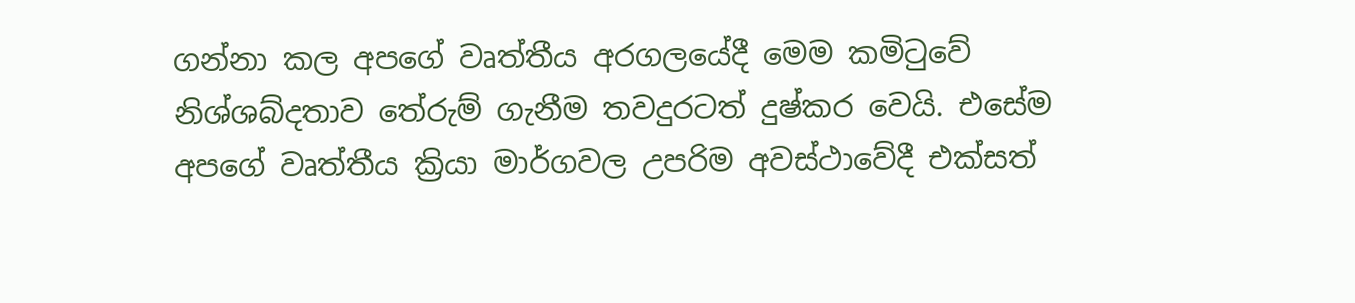ගන්නා කල අපගේ වෘත්තීය අරගලයේදී මෙම කමිටුවේ නිශ්ශබ්දතාව තේරුම් ගැනීම තවදුරටත් දුෂ්කර වෙයි. එසේම අපගේ වෘත්තීය ක්‍රියා මාර්ගවල උපරිම අවස්ථාවේදී එක්සත්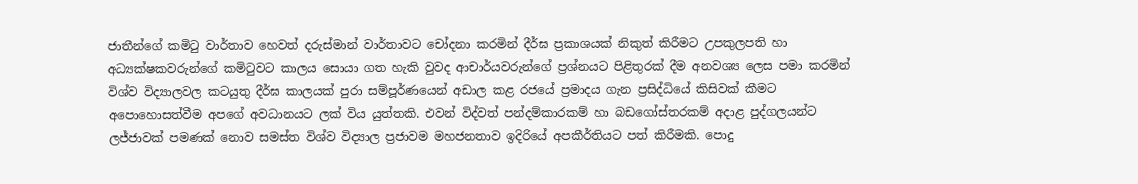ජාතීන්ගේ කමිටු වාර්තාව හෙවත් දරුස්මාන් වාර්තාවට චෝදනා කරමින් දීර්ඝ ප්‍රකාශයක් නිකුත් කිරීමට උපකුලපති හා අධ්‍යක්ෂකවරුන්ගේ කමිටුවට කාලය සොයා ගත හැකි වුවද ආචාර්යවරුන්ගේ ප්‍රශ්නයට පිළිතුරක් දීම අනවශ්‍ය ලෙස පමා කරමින් විශ්ව විද්‍යාලවල කටයුතු දීර්ඝ කාලයක් පුරා සම්පූර්ණයෙන් අඩාල කළ රජයේ ප්‍රමාදය ගැන ප්‍රසිද්ධියේ කිසිවක් කීමට අපොහොසත්වීම අපගේ අවධානයට ලක් විය යුත්තකි. එවන් විද්වත් පන්දම්කාරකම් හා බඩගෝස්තරකම් අදාළ පුද්ගලයන්ට ලජ්ජාවක් පමණක් නොව සමස්ත විශ්ව විද්‍යාල ප්‍රජාවම මහජනතාව ඉදිරියේ අපකීර්තියට පත් කිරීමකි. පොදු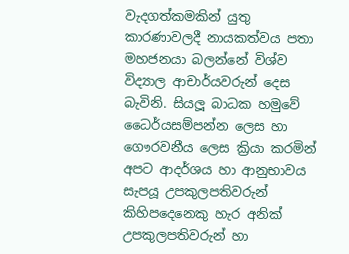වැදගත්කමකින් යුතු කාරණාවලදී නායකත්වය පතා මහජනයා බලන්නේ විශ්ව විද්‍යාල ආචාර්යවරුන් දෙස බැවිනි. සියලූ බාධක හමුවේ ධෛර්යසම්පන්න ලෙස හා ගෞරවනීය ලෙස ක්‍රියා කරමින් අපට ආදර්ශය හා ආනුභාවය සැපයූ උපකුලපතිවරුන් කිහිපදෙනෙකු හැර අනික් උපකුලපතිවරුන් හා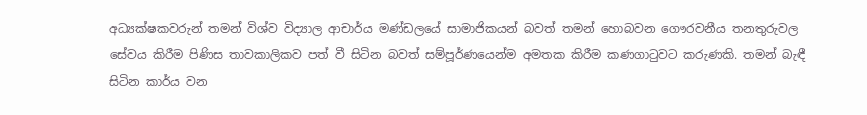අධ්‍යක්ෂකවරුන් තමන් විශ්ව විද්‍යාල ආචාර්ය මණ්ඩලයේ සාමාජිකයන් බවත් තමන් හොබවන ගෞරවනීය තනතුරුවල සේවය කිරීම පිණිස තාවකාලිකව පත් වී සිටින බවත් සම්පූර්ණයෙන්ම අමතක කිරීම කණගාටුවට කරුණකි. තමන් බැඳී සිටින කාර්ය වන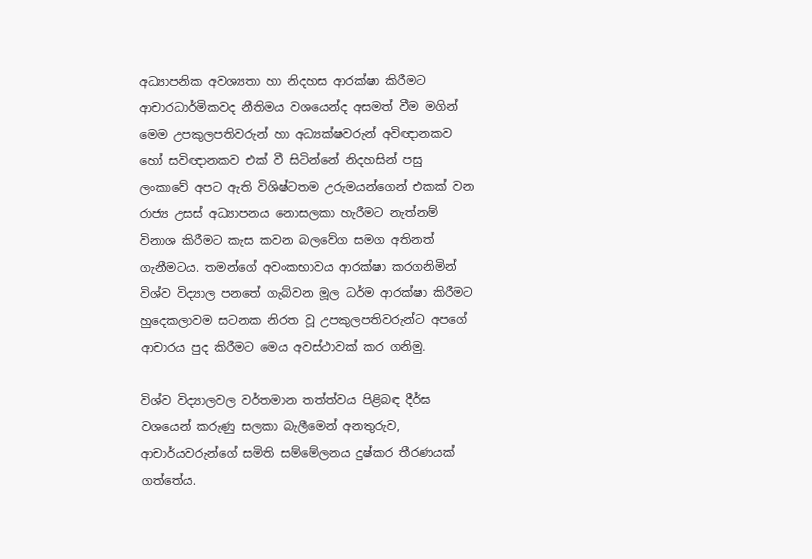අධ්‍යාපනික අවශ්‍යතා හා නිදහස ආරක්ෂා කිරීමට ආචාරධාර්මිකවද නීතිමය වශයෙන්ද අසමත් වීම මගින් මෙම උපකුලපතිවරුන් හා අධ්‍යක්ෂවරුන් අවිඥානකව හෝ සවිඥානකව එක් වී සිටින්නේ නිදහසින් පසු ලංකාවේ අපට ඇති විශිෂ්ටතම උරුමයන්ගෙන් එකක් වන රාජ්‍ය උසස් අධ්‍යාපනය නොසලකා හැරීමට නැත්නම් විනාශ කිරීමට කැස කවන බලවේග සමග අතිනත් ගැනීමටය. තමන්ගේ අවංකභාවය ආරක්ෂා කරගනිමින් විශ්ව විද්‍යාල පනතේ ගැබ්වන මූල ධර්ම ආරක්ෂා කිරීමට හුදෙකලාවම සටනක නිරත වූ උපකුලපතිවරුන්ට අපගේ ආචාරය පුද කිරීමට මෙය අවස්ථාවක් කර ගනිමු.

විශ්ව විද්‍යාලවල වර්තමාන තත්ත්වය පිළිබඳ දීර්ඝ වශයෙන් කරුණු සලකා බැලීමෙන් අනතුරුව, ආචාර්යවරුන්ගේ සමිති සම්මේලනය දුෂ්කර තීරණයක් ගත්තේය.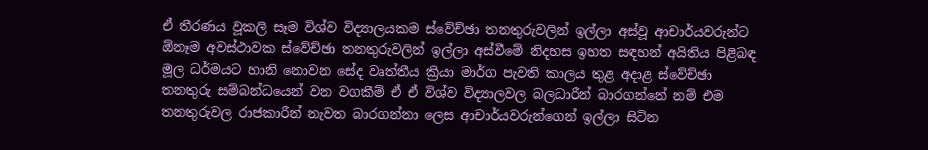ඒ තීරණය වූකලි සෑම විශ්ව විද්‍යාලයකම ස්වේච්ඡා තනතුරුවලින් ඉල්ලා අස්වූ ආචාර්යවරුන්ට ඕනෑම අවස්ථාවක ස්වේච්ඡා තනතුරුවලින් ඉල්ලා අස්වීමේ නිදහස ඉහත සඳහන් අයිතිය පිළිබඳ මූල ධර්මයට හානි නොවන සේද වෘත්තීය ක්‍රියා මාර්ග පැවති කාලය තුළ අදාළ ස්වේච්ඡා තනතුරු සම්බන්ධයෙන් වන වගකීම් ඒ ඒ විශ්ව විද්‍යාලවල බලධාරීන් බාරගන්නේ නම් එම තනතුරුවල රාජකාරීන් නැවත බාරගන්නා ලෙස ආචාර්යවරුන්ගෙන් ඉල්ලා සිටින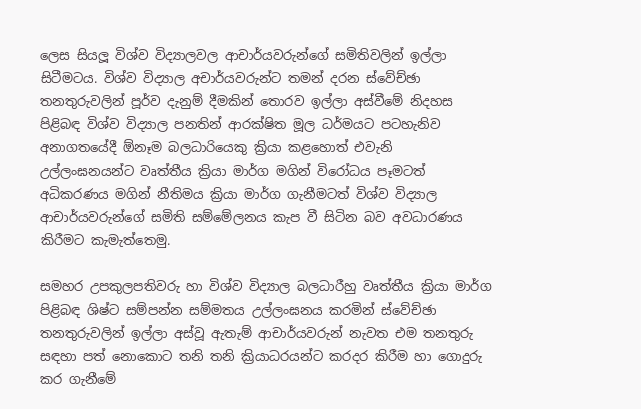ලෙස සියලූ විශ්ව විද්‍යාලවල ආචාර්යවරුන්ගේ සමිතිවලින් ඉල්ලා සිටීමටය. විශ්ව විද්‍යාල අචාර්යවරුන්ට තමන් දරන ස්වේච්ඡා තනතුරුවලින් පූර්ව දැනුම් දීමකින් තොරව ඉල්ලා අස්වීමේ නිදහස පිළිබඳ විශ්ව විද්‍යාල පනතින් ආරක්ෂිත මූල ධර්මයට පටහැනිව අනාගතයේදී ඕනෑම බලධාරියෙකු ක්‍රියා කළහොත් එවැනි උල්ලංඝනයන්ට වෘත්තීය ක්‍රියා මාර්ග මගින් විරෝධය පෑමටත් අධිකරණය මගින් නීතිමය ක්‍රියා මාර්ග ගැනීමටත් විශ්ව විද්‍යාල ආචාර්යවරුන්ගේ සමිති සම්මේලනය කැප වී සිටින බව අවධාරණය කිරීමට කැමැත්තෙමු.

සමහර උපකුලපතිවරු හා විශ්ව විද්‍යාල බලධාරීහු වෘත්තීය ක්‍රියා මාර්ග පිළිබඳ ශිෂ්ට සම්පන්න සම්මතය උල්ලංඝනය කරමින් ස්වේච්ඡා තනතුරුවලින් ඉල්ලා අස්වූ ඇතැම් ආචාර්යවරුන් නැවත එම තනතුරු සඳහා පත් නොකොට තනි තනි ක්‍රියාධරයන්ට කරදර කිරීම හා ගොදුරු කර ගැනීමේ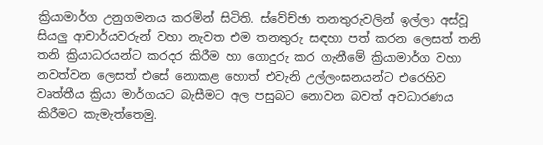ක්‍රියාමාර්ග උනුගමනය කරමින් සිටිති. ස්වේච්ඡා තනතුරුවලින් ඉල්ලා අස්වූ සියලු ආචාර්යවරුන් වහා නැවත එම තනතුරු සඳහා පත් කරන ලෙසත් තනි තනි ක්‍රියාධරයන්ට කරදර කිරීම හා ගොදුරු කර ගැනීමේ ක්‍රියාමාර්ග වහා නවත්වන ලෙසත් එසේ නොකළ හොත් එවැනි උල්ලංඝනයන්ට එරෙහිව වෘත්තීය ක්‍රියා මාර්ගයට බැසීමට අල පසුබට නොවන බවත් අවධාරණය කිරීමට කැමැත්තෙමු.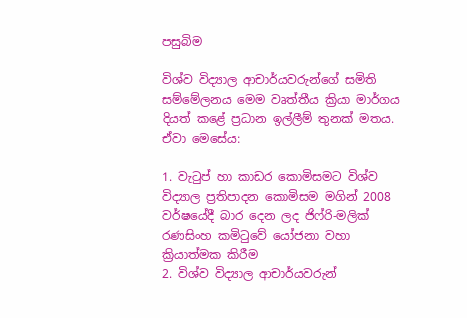පසුබිම

විශ්ව විද්‍යාල ආචාර්යවරුන්ගේ සමිති සම්මේලනය මෙම වෘත්තීය ක්‍රියා මාර්ගය දියත් කළේ ප්‍රධාන ඉල්ලීම් තුනක් මතය. ඒවා මෙසේය:

1. වැටුප් හා කාඩර කොමිසමට විශ්ව විද්‍යාල ප්‍රතිපාදන කොමිසම මගින් 2008 වර්ෂයේදී බාර දෙන ලද ජිෆ්රි-මලික් රණසිංහ කමිටුවේ යෝජනා වහා ක්‍රියාත්මක කිරීම
2. විශ්ව විද්‍යාල ආචාර්යවරුන්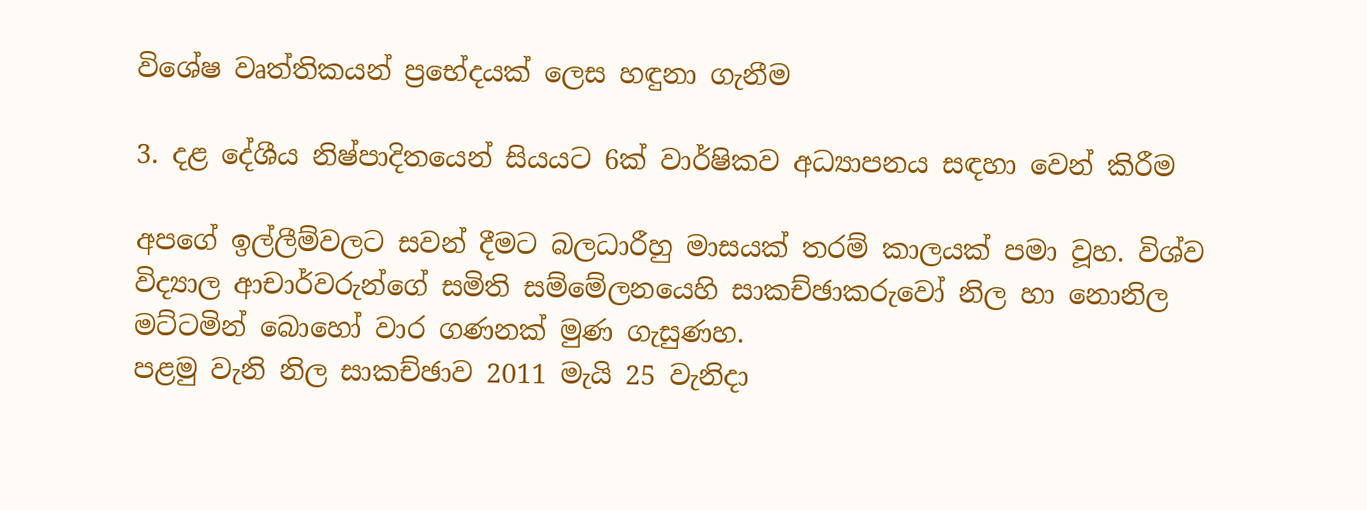විශේෂ වෘත්තිකයන් ප්‍රභේදයක් ලෙස හඳුනා ගැනීම

3. දළ දේශීය නිෂ්පාදිතයෙන් සියයට 6ක් වාර්ෂිකව අධ්‍යාපනය සඳහා වෙන් කිරීම

අපගේ ඉල්ලීම්වලට සවන් දීමට බලධාරීහු මාසයක් තරම් කාලයක් පමා වූහ. විශ්ව විද්‍යාල ආචාර්වරුන්ගේ සමිති සම්මේලනයෙහි සාකච්ඡාකරුවෝ නිල හා නොනිල මට්ටමින් බොහෝ වාර ගණනක් මුණ ගැසුණහ.
පළමු වැනි නිල සාකච්ඡාව 2011 මැයි 25 වැනිදා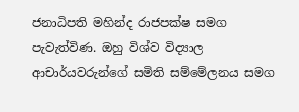ජනාධිපති මහින්ද රාජපක්ෂ සමග පැවැත්විණ. ඔහු විශ්ව විද්‍යාල ආචාර්යවරුන්ගේ සමිති සම්මේලනය සමග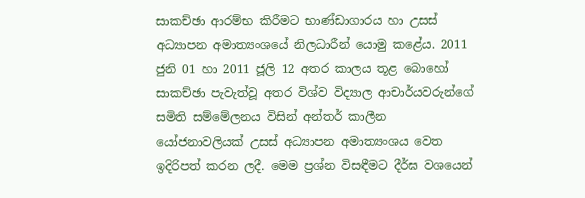සාකච්ඡා ආරම්භ කිරීමට භාණ්ඩාගාරය හා උසස් අධ්‍යාපන අමාත්‍යංශයේ නිලධාරීන් යොමු කළේය. 2011 ජුනි 01 හා 2011 ජූලි 12 අතර කාලය තූළ බොහෝ සාකච්ඡා පැවැත්වූ අතර විශ්ව විද්‍යාල ආචාර්යවරුන්ගේ සමිති සම්මේලනය විසින් අන්තර් කාලීන යෝජනාවලියක් උසස් අධ්‍යාපන අමාත්‍යංශය වෙත ඉදිරිපත් කරන ලදී. මෙම ප්‍රශ්න විසඳීමට දීර්ඝ වශයෙන්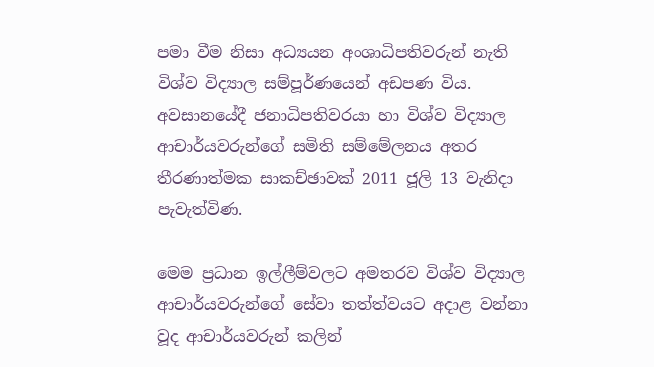පමා වීම නිසා අධ්‍යයන අංශාධිපතිවරුන් නැති විශ්ව විද්‍යාල සම්පූර්ණයෙන් අඩපණ විය. අවසානයේදී ජනාධිපතිවරයා හා විශ්ව විද්‍යාල ආචාර්යවරුන්ගේ සමිති සම්මේලනය අතර තීරණාත්මක සාකච්ඡාවක් 2011 ජූලි 13 වැනිදා පැවැත්විණ.

මෙම ප්‍රධාන ඉල්ලීම්වලට අමතරව විශ්ව විද්‍යාල ආචාර්යවරුන්ගේ සේවා තත්ත්වයට අදාළ වන්නා වූද ආචාර්යවරුන් කලින්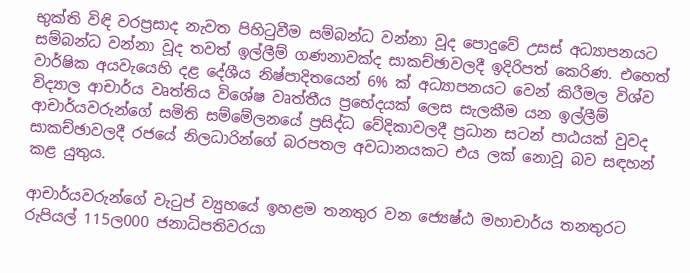භුක්ති විඳි වරප්‍රසාද නැවත පිහිටුවීම සම්බන්ධ වන්නා වූද පොදුවේ උසස් අධ්‍යාපනයට සම්බන්ධ වන්නා වූද තවත් ඉල්ලීම් ගණනාවක්ද සාකච්ඡාවලදී ඉදිරිපත් කෙරිණ. එහෙත් වාර්ෂික අයවැයෙහි දළ දේශීය නිෂ්පාදිතයෙන් 6% ක් අධ්‍යාපනයට වෙන් කිරීමල විශ්ව විද්‍යාල ආචාර්ය වෘත්තිය විශේෂ වෘත්තීය ප්‍රභේදයක් ලෙස සැලකීම යන ඉල්ලීම් ආචාර්යවරුන්ගේ සමිති සම්මේලනයේ ප්‍රසිද්ධ වේදිකාවලදී ප්‍රධාන සටන් පාඨයක් වුවද සාකච්ඡාවලදී රජයේ නිලධාරින්ගේ බරපතල අවධානයකට එය ලක් නොවූ බව සඳහන් කළ යුතුය.

ආචාර්යවරුන්ගේ වැටුප් ව්‍යුහයේ ඉහළම තනතුර වන ජ්‍යෙෂ්ඨ මහාචාර්ය තනතුරට රුපියල් 115ල000 ජනාධිපතිවරයා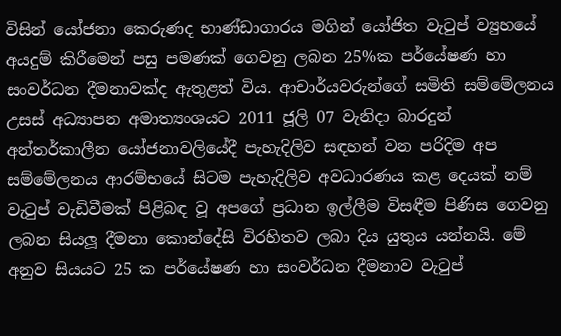විසින් යෝජනා කෙරුණද භාණ්ඩාගාරය මගින් යෝජිත වැටුප් ව්‍යුහයේ අයදුම් කිරීමෙන් පසු පමණක් ගෙවනු ලබන 25%ක පර්යේෂණ හා සංවර්ධන දීමනාවක්ද ඇතුළත් විය. ආචාර්යවරුන්ගේ සමිති සම්මේලනය උසස් අධ්‍යාපන අමාත්‍යංශයට 2011 ජූලි 07 වැනිදා බාරදුන් අන්තර්කාලීන යෝජනාවලියේදී පැහැදිලිව සඳහන් වන පරිදිම අප සම්මේලනය ආරම්භයේ සිටම පැහැදිලිව අවධාරණය කළ දෙයක් නම් වැටුප් වැඩිවීමක් පිළිබඳ වූ අපගේ ප්‍රධාන ඉල්ලීම විසඳීම පිණිස ගෙවනු ලබන සියලූ දීමනා කොන්දේසි විරහිතව ලබා දිය යුතුය යන්නයි. මේ අනුව සියයට 25 ක පර්යේෂණ හා සංවර්ධන දීමනාව වැටුප්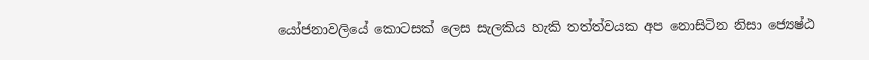යෝජනාවලියේ කොටසක් ලෙස සැලකිය හැකි තත්ත්වයක අප නොසිටින නිසා ජ්‍යෙෂ්ඨ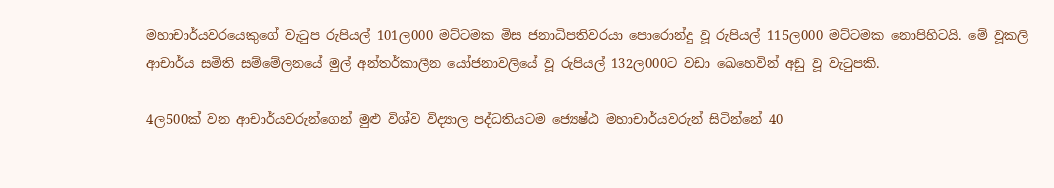මහාචාර්යවරයෙකුගේ වැටුප රුපියල් 101ල000 මට්ටමක මිස ජනාධිපතිවරයා පොරොන්දු වූ රුපියල් 115ල000 මට්ටමක නොපිහිටයි. මේ වූකලි ආචාර්ය සමිති සම්මේලනයේ මුල් අන්තර්කාලීන යෝජනාවලියේ වූ රුපියල් 132ල000ට වඩා ඛෙහෙවින් අඩු වූ වැටුපකි.

4ල500ක් වන ආචාර්යවරුන්ගෙන් මුළු විශ්ව විද්‍යාල පද්ධතියටම ජ්‍යෙෂ්ඨ මහාචාර්යවරුන් සිටින්නේ 40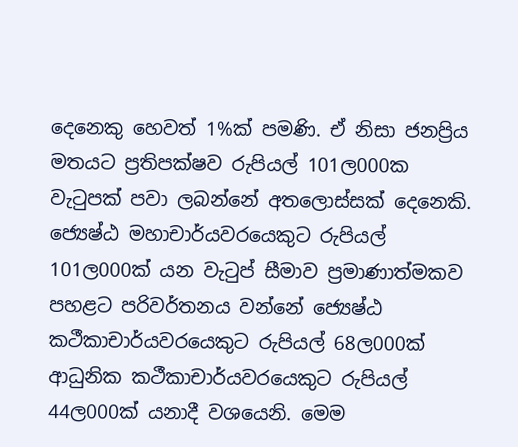දෙනෙකු හෙවත් 1%ක් පමණි. ඒ නිසා ජනප්‍රිය මතයට ප්‍රතිපක්ෂව රුපියල් 101ල000ක වැටුපක් පවා ලබන්නේ අතලොස්සක් දෙනෙකි. ජ්‍යෙෂ්ඨ මහාචාර්යවරයෙකුට රුපියල් 101ල000ක් යන වැටුප් සීමාව ප්‍රමාණාත්මකව පහළට පරිවර්තනය වන්නේ ජ්‍යෙෂ්ඨ කථීකාචාර්යවරයෙකුට රුපියල් 68ල000ක් ආධුනික කථීකාචාර්යවරයෙකුට රුපියල් 44ල000ක් යනාදී වශයෙනි. මෙම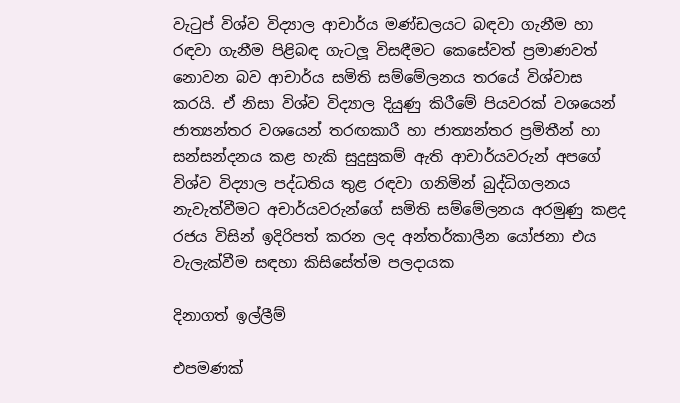වැටුප් විශ්ව විද්‍යාල ආචාර්ය මණ්ඩලයට බඳවා ගැනීම හා රඳවා ගැනීම පිළිබඳ ගැටලූ විසඳීමට කෙසේවත් ප්‍රමාණවත් නොවන බව ආචාර්ය සමිති සම්මේලනය තරයේ විශ්වාස කරයි. ඒ නිසා විශ්ව විද්‍යාල දියුණු කිරීමේ පියවරක් වශයෙන් ජාත්‍යන්තර වශයෙන් තරඟකාරී හා ජාත්‍යන්තර ප්‍රමිතීන් හා සන්සන්දනය කළ හැකි සුදුසුකම් ඇති ආචාර්යවරුන් අපගේ විශ්ව විද්‍යාල පද්ධතිය තුළ රඳවා ගනිමින් බුද්ධිගලනය නැවැත්වීමට අචාර්යවරුන්ගේ සමිති සම්මේලනය අරමුණු කළද රජය විසින් ඉදිරිපත් කරන ලද අන්තර්කාලීන යෝජනා එය වැලැක්වීම සඳහා කිසිසේත්ම පලදායක

දිනාගත් ඉල්ලීම්

එපමණක්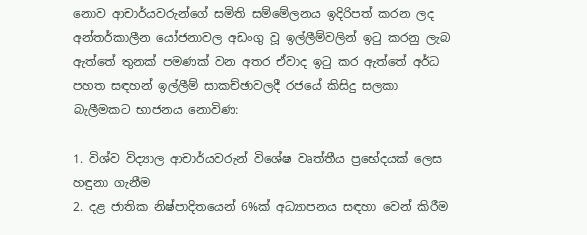නොව ආචාර්යවරුන්ගේ සමිති සම්මේලනය ඉදිරිපත් කරන ලද අන්තර්කාලීන යෝජනාවල අඩංගු වූ ඉල්ලීම්වලින් ඉටු කරනු ලැබ ඇත්තේ තුනක් පමණක් වන අතර ඒවාද ඉටු කර ඇත්තේ අර්ධ පහත සඳහන් ඉල්ලීම් සාකච්ඡාවලදී රජයේ කිසිදු සලකා බැලීමකට භාජනය නොවිණ:

1. විශ්ව විද්‍යාල ආචාර්යවරුන් විශේෂ වෘත්තීය ප්‍රභේදයක් ලෙස හඳුනා ගැනීම
2. දළ ජාතික නිෂ්පාදිතයෙන් 6%ක් අධ්‍යාපනය සඳහා වෙන් කිරීම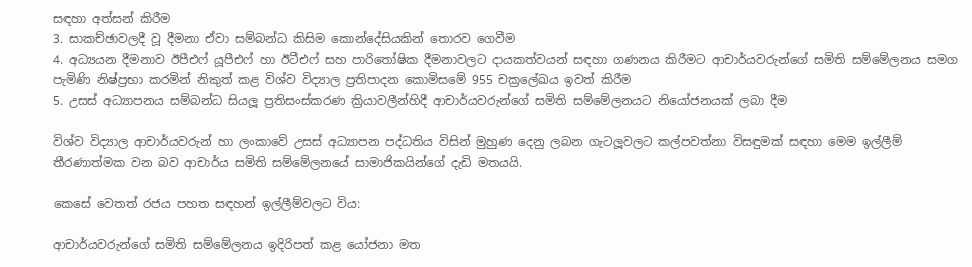සඳහා අත්සන් කිරීම
3. සාකච්ඡාවලදී වූ දීමනා ඒවා සම්බන්ධ කිසිම කොන්දේසියකින් තොරව ගෙවීම
4. අධ්‍යයන දීමනාව ඊපීඑෆ් යූපීඑෆ් හා ඊටීඑෆ් සහ පාරිතෝෂික දීමනාවලට දායකත්වයන් සඳහා ගණනය කිරීමට ආචාර්යවරුන්ගේ සමිති සම්මේලනය සමග පැමිණි නිෂ්ප්‍රභා කරමින් නිකුත් කළ විශ්ව විද්‍යාල ප්‍රතිපාදන කොමිසමේ 955 චක්‍රලේඛය ඉවත් කිරීම
5. උසස් අධ්‍යාපනය සම්බන්ධ සියලූ ප්‍රතිසංස්කරණ ක්‍රියාවලීන්හිදී ආචාර්යවරුන්ගේ සමිති සම්මේලනයට නියෝජනයක් ලබා දීම

විශ්ව විද්‍යාල ආචාර්යවරුන් හා ලංකාවේ උසස් අධ්‍යාපන පද්ධතිය විසින් මුහුණ දෙනු ලබන ගැටලූවලට කල්පවත්නා විසඳුමක් සඳහා මෙම ඉල්ලීම් තීරණාත්මක වන බව ආචාර්ය සමිති සම්මේලනයේ සාමාජිකයින්ගේ දැඩි මතයයි.

කෙසේ වෙතත් රජය පහත සඳහන් ඉල්ලීම්වලට විය:

ආචාර්යවරුන්ගේ සමිති සම්මේලනය ඉදිරිපත් කළ යෝජනා මත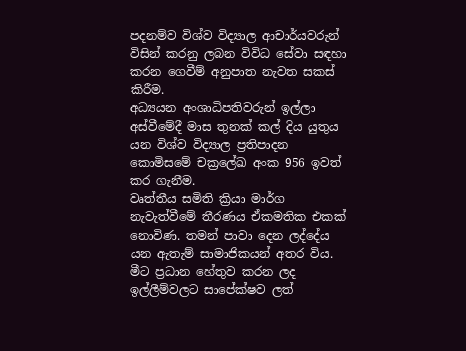පදනම්ව විශ්ව විද්‍යාල ආචාර්යවරුන් විසින් කරනු ලබන විවිධ සේවා සඳහා කරන ගෙවීම් අනුපාත නැවත සකස් කිරීම.
අධ්‍යයන අංශාධිපතිවරුන් ඉල්ලා අස්වීමේදී මාස තුනක් කල් දිය යුතුය යන විශ්ව විද්‍යාල ප්‍රතිපාදන කොමිසමේ චක්‍රලේඛ අංක 956 ඉවත් කර ගැනීම.
වෘත්තීය සමිති ක්‍රියා මාර්ග නැවැත්වීමේ තීරණය ඒකමතික එකක් නොවිණ. තමන් පාවා දෙන ලද්දේය යන ඇතැම් සාමාජිකයන් අතර විය. මීට ප්‍රධාන හේතුව කරන ලද ඉල්ලීම්වලට සාපේක්ෂව ලත්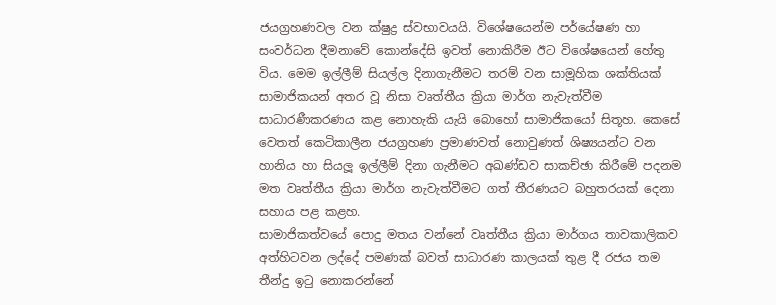ජයග්‍රහණවල වන ක්ෂුද්‍ර ස්වභාවයයි. විශේෂයෙන්ම පර්යේෂණ හා සංවර්ධන දීමනාවේ කොන්දේසි ඉවත් නොකිරීම ඊට විශේෂයෙන් හේතු විය. මෙම ඉල්ලීම් සියල්ල දිනාගැනීමට තරම් වන සාමූහික ශක්තියක් සාමාජිකයන් අතර වූ නිසා වෘත්තීය ක්‍රියා මාර්ග නැවැත්වීම සාධාරණීකරණය කළ නොහැකි යැයි බොහෝ සාමාජිකයෝ සිතූහ. කෙසේ වෙතත් කෙටිකාලීන ජයග්‍රහණ ප්‍රමාණවත් නොවුණත් ශිෂ්‍යයන්ට වන හානිය හා සියලූ ඉල්ලීම් දිනා ගැනීමට අඛණ්ඩව සාකච්ඡා කිරීමේ පදනම මත වෘත්තීය ක්‍රියා මාර්ග නැවැත්වීමට ගත් තීරණයට බහුතරයක් දෙනා සහාය පළ කළහ.
සාමාජිකත්වයේ පොදු මතය වන්නේ වෘත්තීය ක්‍රියා මාර්ගය තාවකාලිකව අත්හිටවන ලද්දේ පමණක් බවත් සාධාරණ කාලයක් තුළ දී රජය තම තීන්දු ඉටු නොකරන්නේ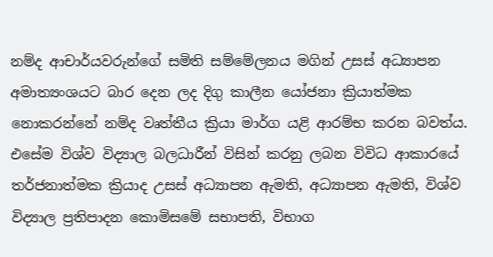නම්ද ආචාර්යවරුන්ගේ සමිති සම්මේලනය මගින් උසස් අධ්‍යාපන අමාත්‍යංශයට බාර දෙන ලද දිගු කාලීන යෝජනා ක්‍රියාත්මක නොකරන්නේ නම්ද වෘත්තීය ක්‍රියා මාර්ග යළි ආරම්භ කරන බවත්ය. එසේම විශ්ව විද්‍යාල බලධාරීන් විසින් කරනු ලබන විවිධ ආකාරයේ තර්ජනාත්මක ක්‍රියාද උසස් අධ්‍යාපන ඇමති, අධ්‍යාපන ඇමති, විශ්ව විද්‍යාල ප්‍රතිපාදන කොමිසමේ සභාපති, විභාග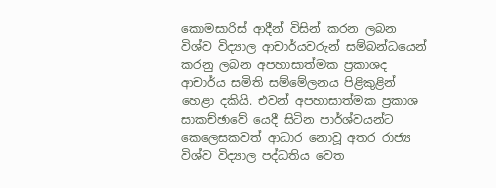කොමසාරිස් ආදීන් විසින් කරන ලබන විශ්ව විද්‍යාල ආචාර්යවරුන් සම්බන්ධයෙන් කරනු ලබන අපහාසාත්මක ප්‍රකාශද ආචාර්ය සමිති සම්මේලනය පිළිකුළින් හෙළා දකියි. එවන් අපහාසාත්මක ප්‍රකාශ සාකච්ඡාවේ යෙදී සිටින පාර්ශ්වයන්ට කෙලෙසකවත් ආධාර නොවූ අතර රාජ්‍ය විශ්ව විද්‍යාල පද්ධතිය වෙත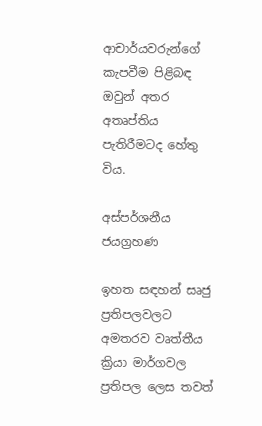ආචාර්යවරුන්ගේ කැපවීම පිළිබඳ ඔවුන් අතර අතෘප්තිය පැතිරීමටද හේතු විය.

අස්පර්ශනීය ජයග්‍රහණ

ඉහත සඳහන් සෘජු ප්‍රතිපලවලට අමතරව වෘත්තීය ක්‍රියා මාර්ගවල ප්‍රතිපල ලෙස තවත්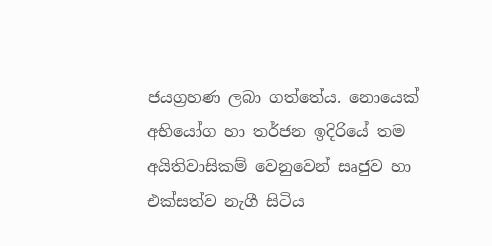ජයග්‍රහණ ලබා ගත්තේය. නොයෙක් අභියෝග හා තර්ජන ඉදිරියේ තම අයිතිවාසිකම් වෙනුවෙන් සෘජුව හා එක්සත්ව නැගී සිටිය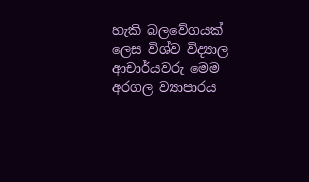හැකි බලවේගයක් ලෙස විශ්ව විද්‍යාල ආචාර්යවරු මෙම අරගල ව්‍යාපාරය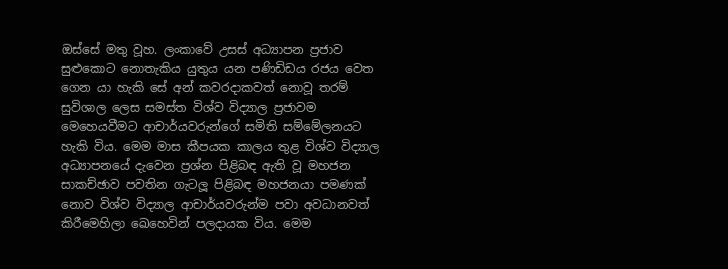ඔස්සේ මතු වූහ. ලංකාවේ උසස් අධ්‍යාපන ප්‍රජාව සුළුකොට නොතැකිය යුතුය යන පණිඩිඩය රජය වෙත ගෙන යා හැකි සේ අන් කවරදාකවත් නොවූ තරම් සුවිශාල ලෙස සමස්ත විශ්ව විද්‍යාල ප්‍රජාවම මෙහෙයවීමට ආචාර්යවරුන්ගේ සමිති සම්මේලනයට හැකි විය. මෙම මාස කීපයක කාලය තුළ විශ්ව විද්‍යාල අධ්‍යාපනයේ දැවෙන ප්‍රශ්න පිළිබඳ ඇති වූ මහජන සාකච්ඡාව පවතින ගැටලූ පිළිබඳ මහජනයා පමණක් නොව විශ්ව විද්‍යාල ආචාර්යවරුන්ම පවා අවධානවත් කිරීමෙහිලා ඛෙහෙවින් පලදායක විය. මෙම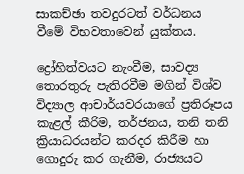සාකච්ඡා තවදුරටත් වර්ධනය වීමේ විභවතාවෙන් යුක්තය.

ද්‍රෝහිත්වයට නැංවීම, සාවද්‍ය තොරතුරු පැතිරවීම මගින් විශ්ව විද්‍යාල ආචාර්යවරයාගේ ප්‍රතිරූපය කැළල් කීරිම, තර්ජනය, තනි තනි ක්‍රියාධරයන්ට කරදර කිරීම හා ගොදුරු කර ගැනීම, රාජ්‍යයට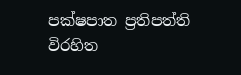පක්ෂපාත ප්‍රතිපත්ති විරහිත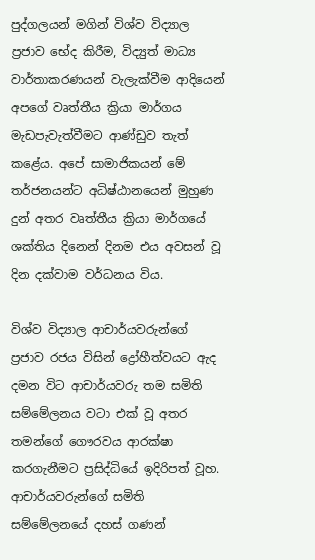පුද්ගලයන් මගින් විශ්ව විද්‍යාල ප්‍රජාව භේද කිරීම, විද්‍යුත් මාධ්‍ය වාර්තාකරණයන් වැලැක්වීම ආදියෙන් අපගේ වෘත්තීය ක්‍රියා මාර්ගය මැඩපැවැත්වීමට ආණ්ඩුව තැත් කළේය. අපේ සාමාජිකයන් මේ තර්ජනයන්ට අධිෂ්ඨානයෙන් මුහුණ දුන් අතර වෘත්තීය ක්‍රියා මාර්ගයේ ශක්තිය දිනෙන් දිනම එය අවසන් වූ දින දක්වාම වර්ධනය විය.

විශ්ව විද්‍යාල ආචාර්යවරුන්ගේ ප්‍රජාව රජය විසින් ද්‍රෝහීත්වයට ඇද දමන විට ආචාර්යවරු තම සමිති සම්මේලනය වටා එක් වූ අතර තමන්ගේ ගෞරවය ආරක්ෂා කරගැනීමට ප්‍රසිද්ධියේ ඉදිරිපත් වූහ. ආචාර්යවරුන්ගේ සමිති සම්මේලනයේ දහස් ගණන්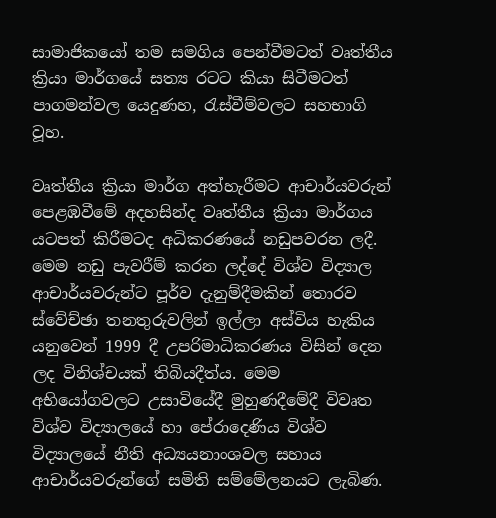සාමාජිකයෝ තම සමගිය පෙන්වීමටත් වෘත්තීය ක්‍රියා මාර්ගයේ සත්‍ය රටට කියා සිටීමටත් පාගමන්වල යෙදුණහ, රැස්වීම්වලට සහභාගි වූහ.

වෘත්තීය ක්‍රියා මාර්ග අත්හැරීමට ආචාර්යවරුන් පෙළඹවීමේ අදහසින්ද වෘත්තීය ක්‍රියා මාර්ගය යටපත් කිරීමටද අධිකරණයේ නඩුපවරන ලදී. මෙම නඩු පැවරීම් කරන ලද්දේ විශ්ව විද්‍යාල ආචාර්යවරුන්ට පූර්ව දැනුම්දීමකින් තොරව ස්වේච්ඡා තනතුරුවලින් ඉල්ලා අස්විය හැකිය යනුවෙන් 1999 දී උපරිමාධිකරණය විසින් දෙන ලද විනිශ්චයක් තිබියදීත්ය. මෙම අභියෝගවලට උසාවියේදී මුහුණදීමේදී විවෘත විශ්ව විද්‍යාලයේ හා පේරාදෙණිය විශ්ව විද්‍යාලයේ නීති අධ්‍යයනාංශවල සහාය ආචාර්යවරුන්ගේ සමිති සම්මේලනයට ලැබිණ.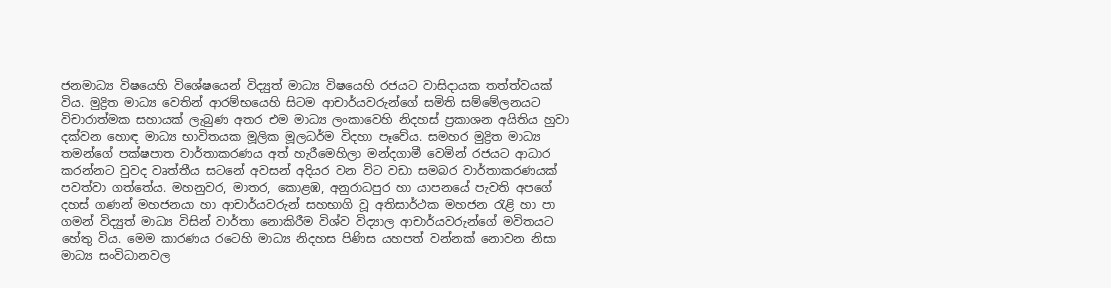ජනමාධ්‍ය විෂයෙහි විශේෂයෙන් විද්‍යුත් මාධ්‍ය විෂයෙහි රජයට වාසිදායක තත්ත්වයක් විය. මුද්‍රිත මාධ්‍ය වෙතින් ආරම්භයෙහි සිටම ආචාර්යවරුන්ගේ සමිති සම්මේලනයට විචාරාත්මක සහායක් ලැබුණ අතර එම මාධ්‍ය ලංකාවෙහි නිදහස් ප්‍රකාශන අයිතිය හුවා දක්වන හොඳ මාධ්‍ය භාවිතයක මූලික මූලධර්ම විදහා පෑවේය. සමහර මුද්‍රිත මාධ්‍ය තමන්ගේ පක්ෂපාත වාර්තාකරණය අත් හැරීමෙහිලා මන්දගාමී වෙමින් රජයට ආධාර කරන්නට වුවද වෘත්තීය සටනේ අවසන් අදියර වන විට වඩා සමබර වාර්තාකරණයක් පවත්වා ගත්තේය. මහනුවර, මාතර, කොළඹ, අනුරාධපුර හා යාපනයේ පැවති අපගේ දහස් ගණන් මහජනයා හා ආචාර්යවරුන් සහභාගි වූ අතිසාර්ථක මහජන රැළි හා පා ගමන් විද්‍යුත් මාධ්‍ය විසින් වාර්තා නොකිරීම විශ්ව විද්‍යාල ආචාර්යවරුන්ගේ මවිතයට හේතු විය. මෙම කාරණය රටෙහි මාධ්‍ය නිදහස පිණිස යහපත් වන්නක් නොවන නිසා මාධ්‍ය සංවිධානවල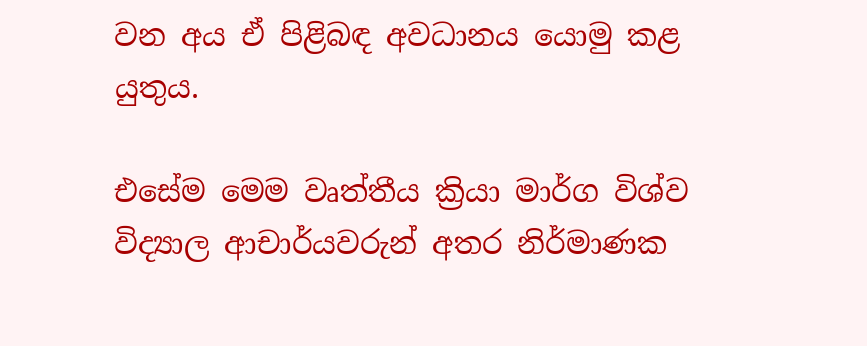වන අය ඒ පිළිබඳ අවධානය යොමු කළ යුතුය.

එසේම මෙම වෘත්තීය ක්‍රියා මාර්ග විශ්ව විද්‍යාල ආචාර්යවරුන් අතර නිර්මාණක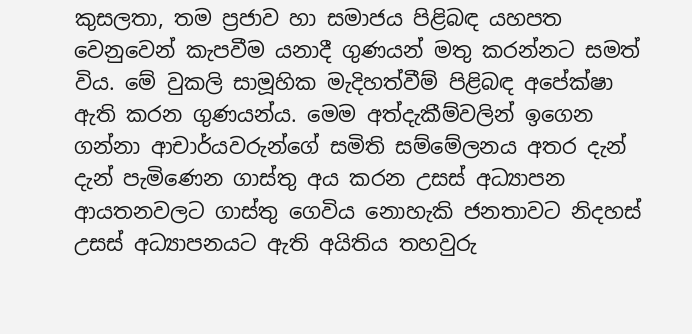කුසලතා, තම ප්‍රජාව හා සමාජය පිළිබඳ යහපත වෙනුවෙන් කැපවීම යනාදී ගුණයන් මතු කරන්නට සමත් විය. මේ වුකලි සාමූහික මැදිහත්වීම් පිළිබඳ අපේක්ෂා ඇති කරන ගුණයන්ය. මෙම අත්දැකීම්වලින් ඉගෙන ගන්නා ආචාර්යවරුන්ගේ සමිති සම්මේලනය අතර දැන් දැන් පැමිණෙන ගාස්තු අය කරන උසස් අධ්‍යාපන ආයතනවලට ගාස්තු ගෙවිය නොහැකි ජනතාවට නිදහස් උසස් අධ්‍යාපනයට ඇති අයිතිය තහවුරු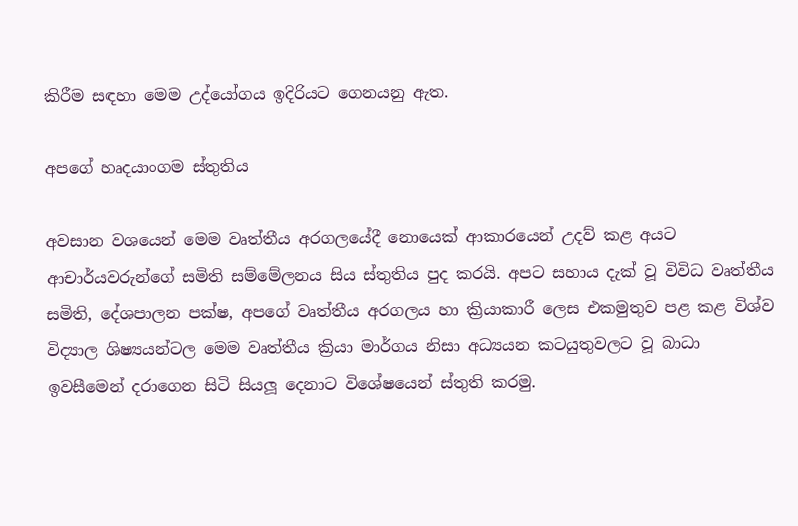කිරීම සඳහා මෙම උද්යෝගය ඉදිරියට ගෙනයනු ඇත.

අපගේ හෘදයාංගම ස්තුතිය

අවසාන වශයෙන් මෙම වෘත්තීය අරගලයේදී නොයෙක් ආකාරයෙන් උදව් කළ අයට ආචාර්යවරුන්ගේ සමිති සම්මේලනය සිය ස්තුතිය පුද කරයි. අපට සහාය දැක් වූ විවිධ වෘත්තීය සමිති, දේශපාලන පක්ෂ, අපගේ වෘත්තීය අරගලය හා ක්‍රියාකාරී ලෙස එකමුතුව පළ කළ විශ්ව විද්‍යාල ශිෂ්‍යයන්ටල මෙම වෘත්තීය ක්‍රියා මාර්ගය නිසා අධ්‍යයන කටයුතුවලට වූ බාධා ඉවසීමෙන් දරාගෙන සිටි සියලූ දෙනාට විශේෂයෙන් ස්තුති කරමු.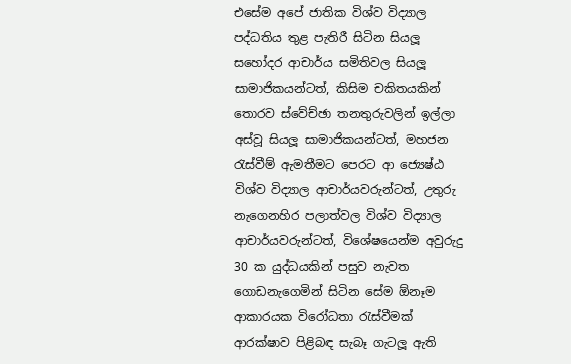එසේම අපේ ජාතික විශ්ව විද්‍යාල පද්ධතිය තුළ පැතිරී සිටින සියලූ සහෝදර ආචාර්ය සමිතිවල සියලූ සාමාජිකයන්ටත්, කිසිම චකිතයකින් තොරව ස්වේච්ඡා තනතුරුවලින් ඉල්ලා අස්වූ සියලූ සාමාජිකයන්ටත්, මහජන රැස්වීම් ඇමතීමට පෙරට ආ ජ්‍යෙෂ්ඨ විශ්ව විද්‍යාල ආචාර්යවරුන්ටත්, උතුරු නැගෙනහිර පලාත්වල විශ්ව විද්‍යාල ආචාර්යවරුන්ටත්, විශේෂයෙන්ම අවුරුදු 30 ක යුද්ධයකින් පසුව නැවත ගොඩනැගෙමින් සිටින සේම ඕනෑම ආකාරයක විරෝධතා රැස්වීමක් ආරක්ෂාව පිළිබඳ සැබෑ ගැටලූ ඇති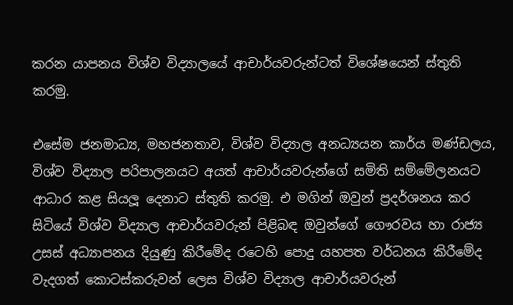කරන යාපනය විශ්ව විද්‍යාලයේ ආචාර්යවරුන්ටත් විශේෂයෙන් ස්තුති කරමු.

එසේම ජනමාධ්‍ය, මහජනතාව, විශ්ව විද්‍යාල අනධ්‍යයන කාර්ය මණ්ඩලය, විශ්ව විද්‍යාල පරිපාලනයට අයත් ආචාර්යවරුන්ගේ සමිති සම්මේලනයට ආධාර කළ සියලූ දෙනාට ස්තුති කරමු. එ මගින් ඔවුන් ප්‍රදර්ශනය කර සිටියේ විශ්ව විද්‍යාල ආචාර්යවරුන් පිළිබඳ ඔවුන්ගේ ගෞරවය හා රාජ්‍ය උසස් අධ්‍යාපනය දියුණු කිරීමේද රටෙහි පොදු යහපත වර්ධනය කිරීමේද වැදගත් කොටස්කරුවන් ලෙස විශ්ව විද්‍යාල ආචාර්යවරුන්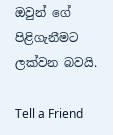ඔවුන් ගේ පිළිගැනීමට ලක්වන බවයි.

Tell a Friend